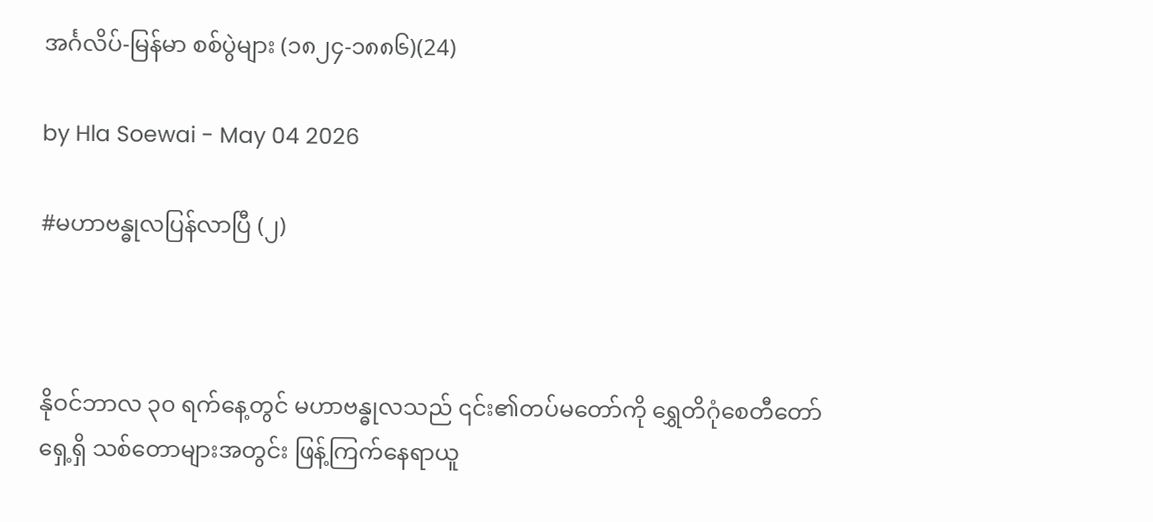အင်္ဂလိပ်-မြန်မာ စစ်ပွဲများ (၁၈၂၄-၁၈၈၆)(24)

by Hla Soewai - May 04 2026

#မဟာဗန္ဓုလပြန်လာပြီ (၂)



နိုဝင်ဘာလ ၃၀ ရက်နေ့တွင် မဟာဗန္ဓုလသည် ၎င်း၏တပ်မတော်ကို ရွှေတိဂုံစေတီတော်ရှေ့ရှိ သစ်တောများအတွင်း ဖြန့်ကြက်နေရာယူ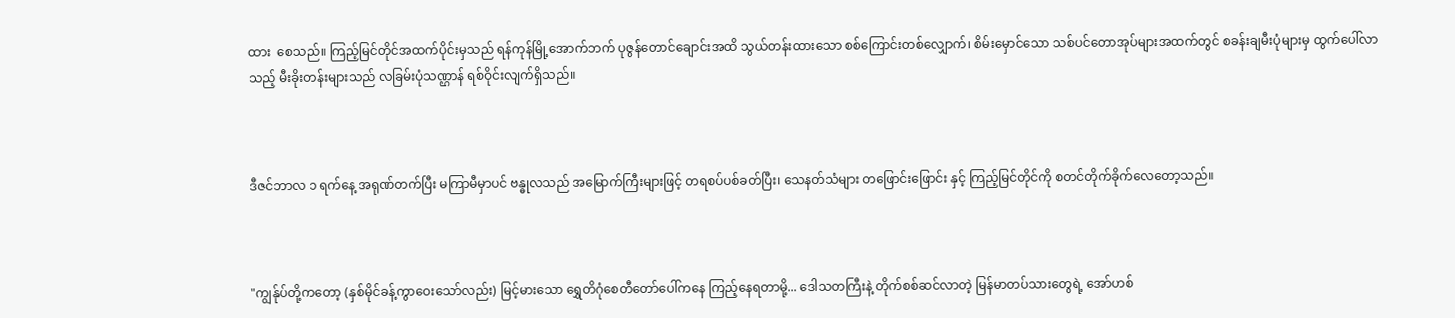ထား‌ ‌‌ စေသည်။ ကြည့်မြင်တိုင်အထက်ပိုင်းမှသည် ရန်ကုန်မြို့အောက်ဘက် ပုဇွန်တောင်ချောင်းအထိ သွယ်တန်းထားသော စစ်ကြောင်းတစ်လျှောက်၊ စိမ်းမှောင်သော သစ်ပင်တောအုပ်များအထက်တွင် စခန်းချမီးပုံများမှ ထွက်ပေါ်လာသည့် မီးခိုးတန်းများသည် လခြမ်းပုံသဏ္ဌာန် ရစ်ဝိုင်းလျက်ရှိသည်။



ဒီဇင်ဘာလ ၁ ရက်နေ့ အရုဏ်တက်ပြီး မကြာမီမှာပင် ဗန္ဓုလသည် အမြောက်ကြီးများဖြင့် တရစပ်ပစ်ခတ်ပြီး၊ သေနတ်သံများ တဖြောင်းဖြောင်း နှင့် ကြည့်မြင်တိုင်ကို စတင်တိုက်ခိုက်လေတော့သည်။



"ကျွန်ုပ်တို့ကတော့ (နှစ်မိုင်ခန့်ကွာဝေးသော်လည်း) မြင့်မားသော ရွှေတိဂုံစေတီတော်ပေါ်ကနေ ကြည့်နေရတာမို့... ဒေါသတကြီးနဲ့ တိုက်စစ်ဆင်လာတဲ့ မြန်မာတပ်သားတွေရဲ့ အော်ဟစ်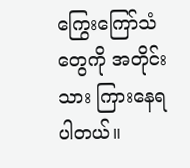ကြွေးကြော်သံတွေကို အတိုင်းသား ကြားနေရပါတယ်။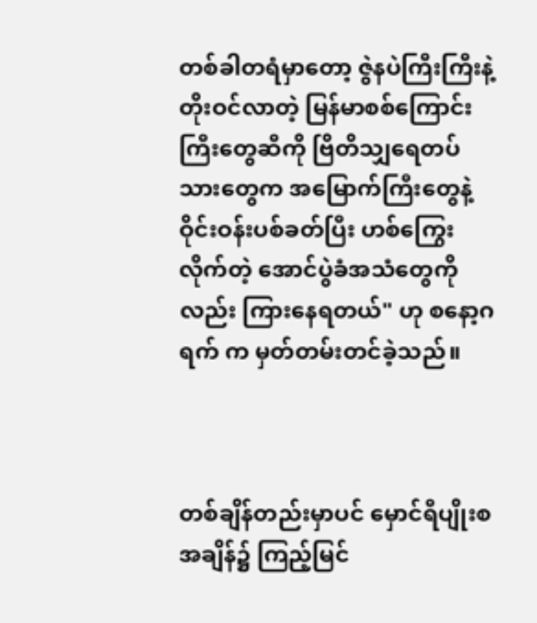တစ်ခါတရံမှာတော့ ဇွဲနပဲကြီးကြီးနဲ့ တိုးဝင်လာတဲ့ မြန်မာစစ်ကြောင်းကြီးတွေဆီကို ဗြိတိသျှရေတပ်သားတွေက အမြောက်ကြီးတွေနဲ့ ဝိုင်းဝန်းပစ်ခတ်ပြီး ဟစ်ကြွေးလိုက်တဲ့ အောင်ပွဲခံအသံတွေကိုလည်း ကြားနေရတယ်" ဟု စနော့ဂရက် က မှတ်တမ်းတင်ခဲ့သည်။



တစ်ချိန်တည်းမှာပင် မှောင်ရီပျိုးစအချိန်၌ ကြည့်မြင်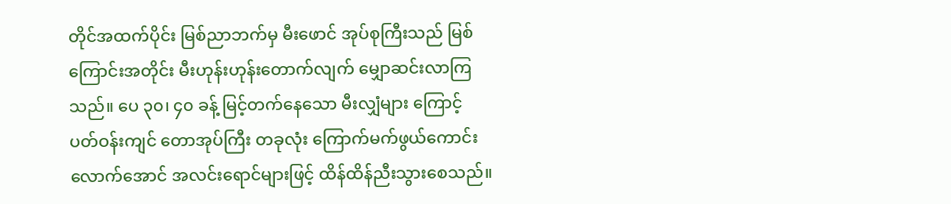တိုင်အထက်ပိုင်း မြစ်ညာဘက်မှ မီးဖောင် အုပ်စုကြီးသည် မြစ်ကြောင်းအတိုင်း မီးဟုန်းဟုန်းတောက်လျက် မျှောဆင်းလာကြသည်။ ပေ ၃၀၊ ၄၀ ခန့် မြင့်တက်နေသော မီးလျှံများ ကြောင့် ပတ်ဝန်းကျင် တောအုပ်ကြီး တခုလုံး ကြောက်မက်ဖွယ်ကောင်းလောက်အောင် အလင်းရောင်များဖြင့် ထိန်ထိန်ညီးသွားစေသည်။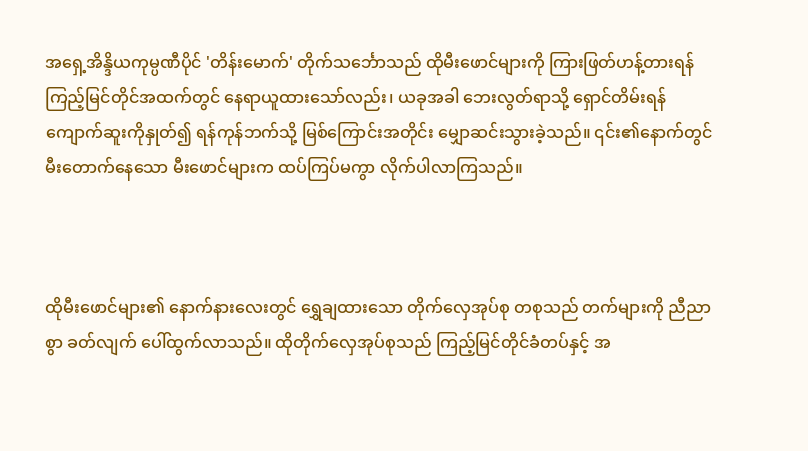အရှေ့အိန္ဒိယကုမ္ပဏီပိုင် 'တိန်းမောက်' တိုက်သင်္ဘောသည် ထိုမီးဖောင်များကို ကြားဖြတ်ဟန့်တားရန် ကြည့်မြင်တိုင်အထက်တွင် နေရာယူထားသော်လည်း၊ ယခုအခါ ဘေးလွတ်ရာသို့ ရှောင်တိမ်းရန် ကျောက်ဆူးကိုနှုတ်၍ ရန်ကုန်ဘက်သို့ မြစ်ကြောင်းအတိုင်း မျှောဆင်းသွားခဲ့သည်။ ၎င်း၏နောက်တွင် မီးတောက်နေသော မီးဖောင်များက ထပ်ကြပ်မကွာ လိုက်ပါလာကြသည်။



ထိုမီးဖောင်များ၏ နောက်နားလေးတွင် ရွှေချထားသော တိုက်လှေအုပ်စု တစုသည် တက်များကို ညီညာစွာ ခတ်လျက် ပေါ်ထွက်လာသည်။ ထိုတိုက်လှေအုပ်စုသည် ကြည့်မြင်တိုင်ခံတပ်နှင့် အ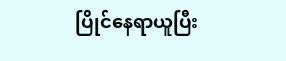ပြိုင်နေရာယူပြီး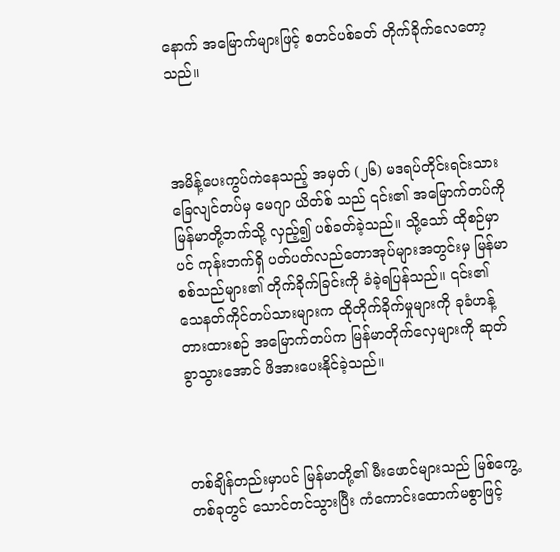နောက် အမြောက်များဖြင့် စတင်ပစ်ခတ် တိုက်ခိုက်လေတော့သည်။



အမိန့်ပေးကွပ်ကဲနေသည့် အမှတ် (၂၆) မဒရပ်တိုင်းရင်းသား ခြေလျင်တပ်မှ မေဂျာ ယိတ်စ် သည် ၎င်း၏ အမြောက်တပ်ကို မြန်မာတို့ဘက်သို့ လှည့်၍ ပစ်ခတ်ခဲ့သည်။ သို့သော် ထိုစဉ်မှာပင် ကုန်းဘက်ရှိ ပတ်ပတ်လည်တောအုပ်များအတွင်းမှ မြန်မာစစ်သည်များ၏ တိုက်ခိုက်ခြင်းကို ခံခဲ့ရပြန်သည်။ ၎င်း၏ သေနတ်ကိုင်တပ်သားများက ထိုတိုက်ခိုက်မှုများကို ခုခံဟန့်တားထားစဉ် အမြောက်တပ်က မြန်မာတိုက်လှေများကို ဆုတ်ခွာသွားအောင် ဖိအားပေးနိုင်ခဲ့သည်။



တစ်ချိန်တည်းမှာပင် မြန်မာတို့၏ မီးဖောင်များသည် မြစ်ကွေ့တစ်ခုတွင် သောင်တင်သွားပြီး ကံကောင်းထောက်မစွာဖြင့်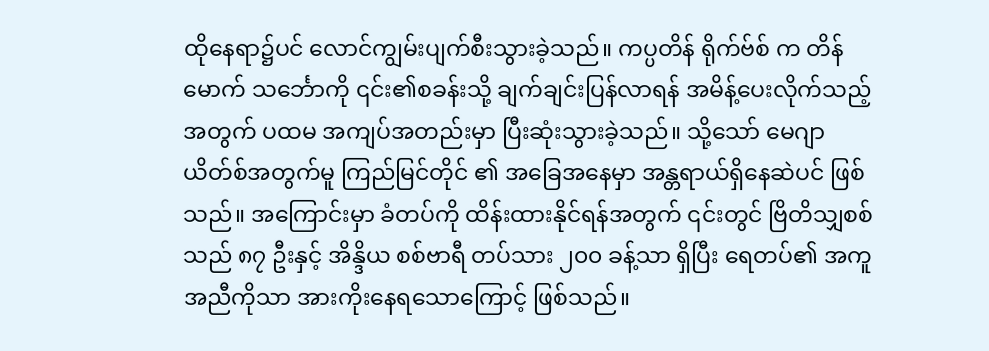ထိုနေရာ၌ပင် လောင်ကျွမ်းပျက်စီးသွားခဲ့သည်။ ကပ္ပတိန် ရိုက်ဗ်စ် က တိန်မောက် သင်္ဘောကို ၎င်း၏စခန်းသို့ ချက်ချင်းပြန်လာရန် အမိန့်ပေးလိုက်သည့်အတွက် ပထမ အကျပ်အတည်းမှာ ပြီးဆုံးသွားခဲ့သည်။ သို့သော် မေဂျာ ယိတ်စ်အတွက်မူ ကြည်မြင်တိုင် ၏ အခြေအနေမှာ အန္တရာယ်ရှိနေဆဲပင် ဖြစ်သည်။ အကြောင်းမှာ ခံတပ်ကို ထိန်းထားနိုင်ရန်အတွက် ၎င်းတွင် ဗြိတိသျှစစ်သည် ၈၇ ဦးနှင့် အိန္ဒိယ စစ်ဗာရီ တပ်သား ၂၀၀ ခန့်သာ ရှိပြီး ရေတပ်၏ အကူအညီကိုသာ အားကိုးနေရသောကြောင့် ဖြစ်သည်။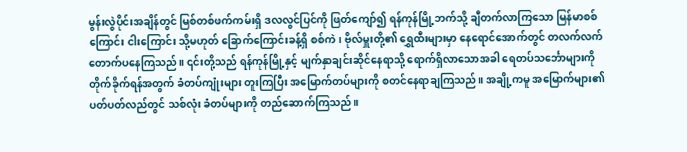မွန်းလွဲပိုင်းအချိန်တွင် မြစ်တစ်ဖက်ကမ်းရှိ ဒလလွင်ပြင်ကို ဖြတ်ကျော်၍ ရန်ကုန်မြို့ဘက်သို့ ချီတက်လာကြသော မြန်မာစစ်ကြောင်း ငါးကြောင်း သို့မဟုတ် ခြောက်ကြောင်းခန့်ရှိ စစ်ကဲ၊ ဗိုလ်မှူးတို့၏ ရွှေထီးများမှာ နေရောင်အောက်တွင် တလက်လက်တောက်ပနေကြသည်။ ၎င်းတို့သည် ရန်ကုန်မြို့နှင့် မျက်နှာချင်းဆိုင်နေရာသို့ ရောက်ရှိလာသောအခါ ရေတပ်သင်္ဘောများကို တိုက်ခိုက်ရန်အတွက် ခံတပ်ကျုံးများ တူးကြပြီး အမြောက်တပ်များကို စတင်နေရာချကြသည်။ အချို့ကမူ အမြောက်များ၏ ပတ်ပတ်လည်တွင် သစ်လုံး ခံတပ်များကို တည်ဆောက်ကြသည်။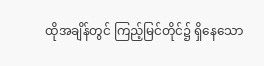ထိုအချိန်တွင် ကြည့်မြင်တိုင်၌ ရှိနေသော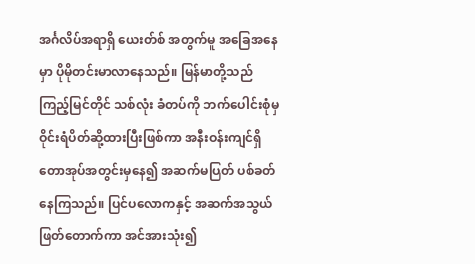အင်္ဂလိပ်အရာရှိ ယေးတ်စ် အတွက်မူ အခြေအနေမှာ ပိုမိုတင်းမာလာနေသည်။ မြန်မာတို့သည် ကြည့်မြင်တိုင် သစ်လုံး ခံတပ်ကို ဘက်ပေါင်းစုံမှ ဝိုင်းရံပိတ်ဆို့ထားပြီးဖြစ်ကာ အနီးဝန်းကျင်ရှိ တောအုပ်အတွင်းမှနေ၍ အဆက်မပြတ် ပစ်ခတ်နေကြသည်။ ပြင်ပလောကနှင့် အဆက်အသွယ်ဖြတ်တောက်ကာ အင်အားသုံး၍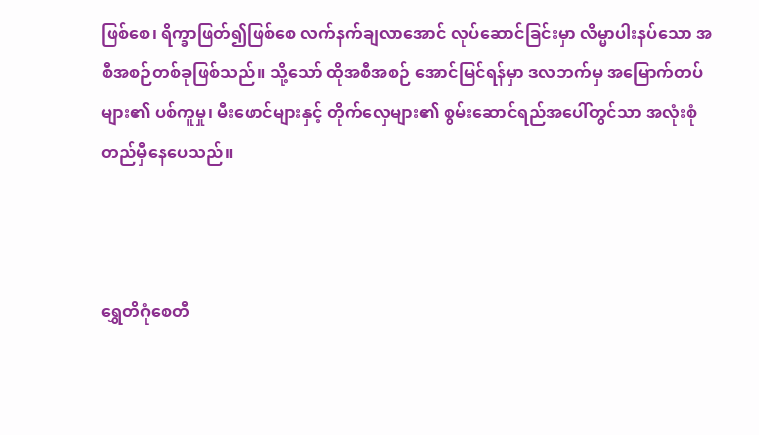ဖြစ်စေ၊ ရိက္ခာဖြတ်၍ဖြစ်စေ လက်နက်ချလာအောင် လုပ်ဆောင်ခြင်းမှာ လိမ္မာပါးနပ်သော အစီအစဉ်တစ်ခုဖြစ်သည်။ သို့သော် ထိုအစီအစဉ် အောင်မြင်ရန်မှာ ဒလဘက်မှ အမြောက်တပ်များ၏ ပစ်ကူမှု၊ မီးဖောင်များနှင့် တိုက်လှေများ၏ စွမ်းဆောင်ရည်အပေါ်တွင်သာ အလုံးစုံ တည်မှီနေပေသည်။



ရွှေတိဂုံစေတီ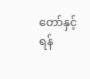တော်နှင့် ရန်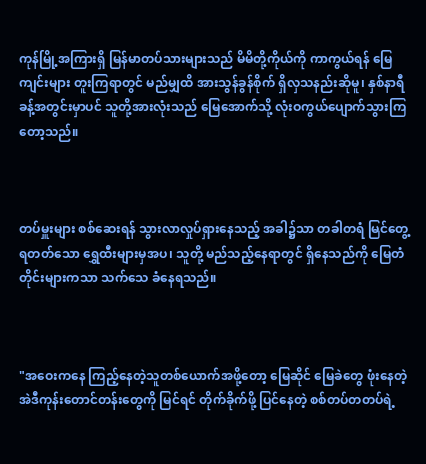ကုန်မြို့အကြားရှိ မြန်မာတပ်သားများသည် မိမိတို့ကိုယ်ကို ကာကွယ်ရန် မြေကျင်းများ တူးကြရာတွင် မည်မျှထိ အားသွန်ခွန်စိုက် ရှိလှသနည်းဆိုမူ၊ နှစ်နာရီခန့်အတွင်းမှာပင် သူတို့အားလုံးသည် မြေအောက်သို့ လုံးဝကွယ်ပျောက်သွားကြတော့သည်။



တပ်မှူးများ စစ်ဆေးရန် သွားလာလှုပ်ရှားနေသည့် အခါ၌သာ တခါတရံ မြင်တွေ့ရတတ်သော ရွှေထီးများမှအပ၊ သူတို့ မည်သည့်နေရာတွင် ရှိနေသည်ကို မြေတံတိုင်းများကသာ သက်သေ ခံနေရသည်။



"အဝေးကနေ ကြည့်နေတဲ့သူတစ်ယောက်အဖို့တော့ မြေဆိုင် မြေခဲတွေ ဖုံးနေတဲ့ အဲဒီကုန်းတောင်တန်းတွေကို မြင်ရင် တိုက်ခိုက်ဖို့ ပြင်နေတဲ့ စစ်တပ်တတပ်ရဲ့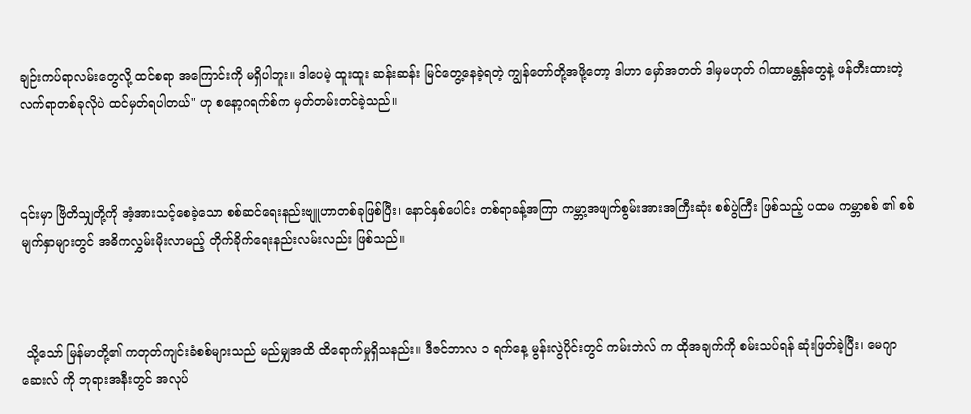ချဉ်းကပ်ရာလမ်းတွေလို့ ထင်စရာ အကြောင်းကို မရှိပါဘူး။ ဒါပေမဲ့ ထူးထူး ဆန်းဆန်း မြင်တွေ့နေခဲ့ရတဲ့ ကျွန်တော်တို့အဖို့တော့ ဒါဟာ မှော်အတတ် ဒါမှမဟုတ် ဂါထာမန္တန်တွေနဲ့ ဖန်တီးထားတဲ့ လက်ရာတစ်ခုလိုပဲ ထင်မှတ်ရပါတယ်" ဟု စနော့ဂရက်စ်က မှတ်တမ်းတင်ခဲ့သည်။



၎င်းမှာ ဗြိတိသျှတို့ကို အံ့အားသင့်စေခဲ့သော စစ်ဆင်ရေးနည်းဗျူဟာတစ်ခုဖြစ်ပြီး၊ နောင်နှစ်ပေါင်း တစ်ရာခန့်အကြာ ကမ္ဘာ့အဖျက်စွမ်းအားအကြီးဆုံး စစ်ပွဲကြီး ဖြစ်သည့် ပထမ ကမ္ဘာစစ် ၏ စစ်မျက်နှာများတွင် အဓိကလွှမ်းမိုးလာမည့် တိုက်ခိုက်ရေးနည်းလမ်းလည်း ဖြစ်သည်။



 သို့သော် မြန်မာတို့၏ ကတုတ်ကျင်းခံစစ်များသည် မည်မျှအထိ ထိရောက်မှုရှိသနည်း။ ဒီဇင်ဘာလ ၁ ရက်နေ့ မွန်းလွဲပိုင်းတွင် ကမ်းဘဲလ် က ထိုအချက်ကို စမ်းသပ်ရန် ဆုံးဖြတ်ခဲ့ပြီး၊ မေဂျာဆေးလ် ကို ဘုရားအနီးတွင် အလုပ်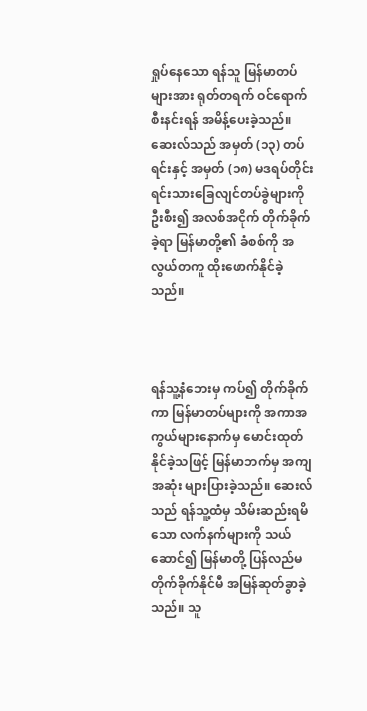ရှုပ်နေသော ရန်သူ မြန်မာတပ်များအား ရုတ်တရက် ဝင်ရောက်စီးနင်းရန် အမိန့်ပေးခဲ့သည်။ ဆေးလ်သည် အမှတ် (၁၃) တပ်ရင်းနှင့် အမှတ် (၁၈) မဒရပ်တိုင်းရင်းသားခြေလျင်တပ်ခွဲများကို ဦးစီး၍ အလစ်အငိုက် တိုက်ခိုက်ခဲ့ရာ မြန်မာတို့၏ ခံစစ်ကို အလွယ်တကူ ထိုးဖောက်နိုင်ခဲ့သည်။



ရန်သူ့နံဘေးမှ ကပ်၍ တိုက်ခိုက်ကာ မြန်မာတပ်များကို အကာအကွယ်များနောက်မှ မောင်းထုတ်နိုင်ခဲ့သဖြင့် မြန်မာဘက်မှ အကျအဆုံး များပြားခဲ့သည်။ ဆေးလ်သည် ရန်သူ့ထံမှ သိမ်းဆည်းရမိသော လက်နက်များကို သယ်ဆောင်၍ မြန်မာတို့ ပြန်လည်မတိုက်ခိုက်နိုင်မီ အမြန်ဆုတ်ခွာခဲ့သည်။ သူ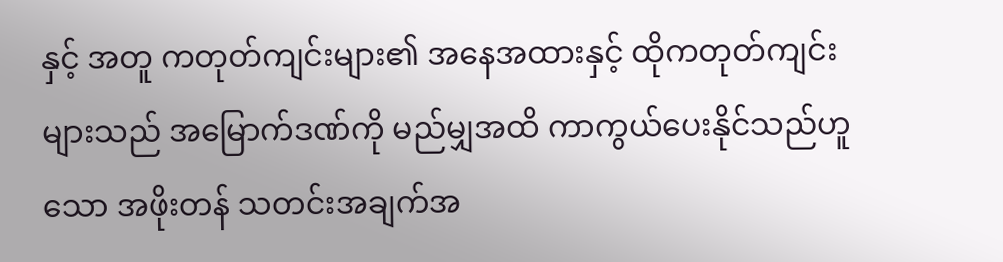နှင့် အတူ ကတုတ်ကျင်းများ၏ အနေအထားနှင့် ထိုကတုတ်ကျင်းများသည် အမြောက်ဒဏ်ကို မည်မျှအထိ ကာကွယ်ပေးနိုင်သည်ဟူသော အဖိုးတန် သတင်းအချက်အ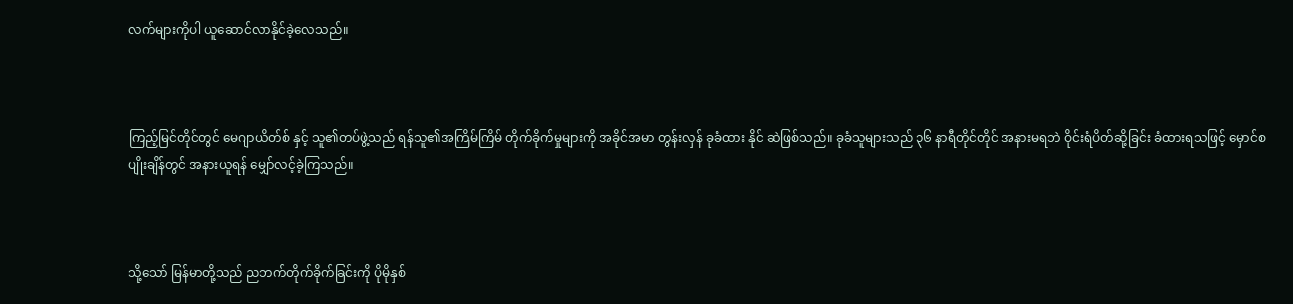လက်များကိုပါ ယူဆောင်လာနိုင်ခဲ့လေသည်။



ကြည့်မြင်တိုင်တွင် မေဂျာယိတ်စ် နှင့် သူ၏တပ်ဖွဲ့သည် ရန်သူ၏အကြိမ်ကြိမ် တိုက်ခိုက်မှုများကို အခိုင်အမာ တွန်းလှန် ခုခံထား နိုင် ဆဲဖြစ်သည်။ ခုခံသူများသည် ၃၆ နာရီတိုင်တိုင် အနားမရဘဲ ဝိုင်းရံပိတ်ဆို့ခြင်း ခံထားရသဖြင့် မှောင်စပျိုးချိန်တွင် အနားယူရန် မျှော်လင့်ခဲ့ကြသည်။



သို့သော် မြန်မာတို့သည် ညဘက်တိုက်ခိုက်ခြင်းကို ပိုမိုနှစ်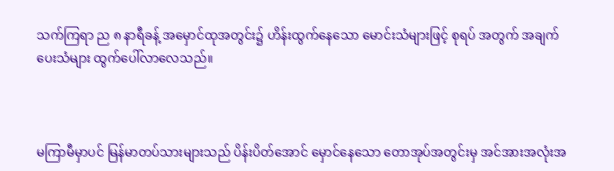သက်ကြရာ ည ၈ နာရီခန့် အမှောင်ထုအတွင်း၌ ဟိန်းထွက်နေသော မောင်းသံများဖြင့် စုရပ် အတွက် အချက်ပေးသံများ ထွက်ပေါ်လာလေသည်။



မကြာမီမှာပင် မြန်မာတပ်သားများသည် ပိန်းပိတ်အောင် မှောင်နေသော တောအုပ်အတွင်းမှ အင်အားအလုံးအ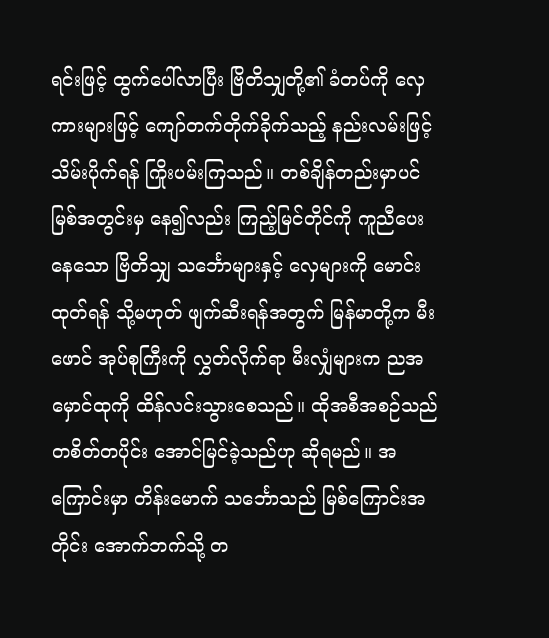ရင်းဖြင့် ထွက်ပေါ်လာပြီး ဗြိတိသျှတို့၏ ခံတပ်ကို လှေကားများဖြင့် ကျော်တက်တိုက်ခိုက်သည့် နည်းလမ်းဖြင့် သိမ်းပိုက်ရန် ကြိုးပမ်းကြသည်။ တစ်ချိန်တည်းမှာပင် မြစ်အတွင်းမှ နေ၍လည်း ကြည့်မြင်တိုင်ကို ကူညီပေးနေသော ဗြိတိသျှ သင်္ဘောများနှင့် လှေများကို မောင်းထုတ်ရန် သို့မဟုတ် ဖျက်ဆီးရန်အတွက် မြန်မာတို့က မီးဖောင် အုပ်စုကြီးကို လွှတ်လိုက်ရာ မီးလျှံများက ညအမှောင်ထုကို ထိန်လင်းသွားစေသည်။ ထိုအစီအစဉ်သည် တစိတ်တပိုင်း အောင်မြင်ခဲ့သည်ဟု ဆိုရမည်။ အကြောင်းမှာ တိန်းမောက် သင်္ဘောသည် မြစ်ကြောင်းအတိုင်း အောက်ဘက်သို့ တ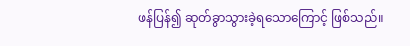ဖန်ပြန်၍ ဆုတ်ခွာသွားခဲ့ရသောကြောင့် ဖြစ်သည်။